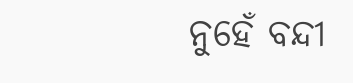ନୁହେଁ ବନ୍ଦୀ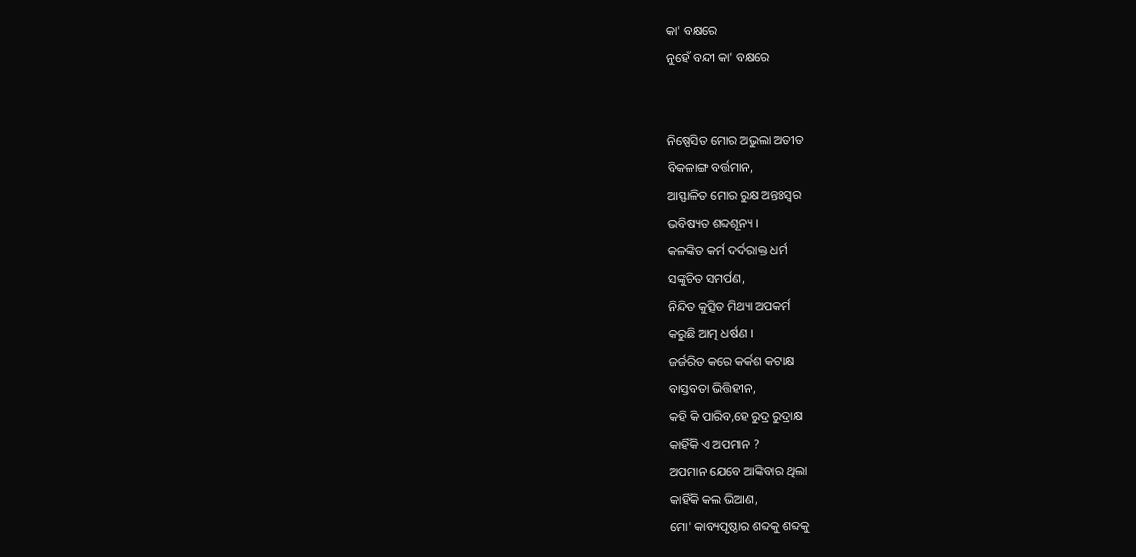କା' ବକ୍ଷରେ
ନୁହେଁ ବନ୍ଦୀ କା' ବକ୍ଷରେ


ନିଷ୍ପେସିତ ମୋର ଅଭୁଲା ଅତୀତ
ବିକଳାଙ୍ଗ ବର୍ତ୍ତମାନ,
ଆସ୍ଫାଳିତ ମୋର ରୁକ୍ଷ ଅନ୍ତଃସ୍ୱର
ଭବିଷ୍ୟତ ଶବ୍ଦଶୂନ୍ୟ ।
କଳଙ୍କିତ କର୍ମ ଦର୍ଦରାକ୍ତ ଧର୍ମ
ସଙ୍କୁଚିତ ସମର୍ପଣ,
ନିନ୍ଦିତ କୁତ୍ସିତ ମିଥ୍ୟା ଅପକର୍ମ
କରୁଛି ଆତ୍ମ ଧର୍ଷଣ ।
ଜର୍ଜରିତ କରେ କର୍କଶ କଟାକ୍ଷ
ବାସ୍ତବତା ଭିତ୍ତିହୀନ,
କହି କି ପାରିବ,ହେ ରୁଦ୍ର ରୁଦ୍ରାକ୍ଷ
କାହିଁକି ଏ ଅପମାନ ?
ଅପମାନ ଯେବେ ଆଙ୍କିବାର ଥିଲା
କାହିଁକି କଲ ଭିଆଣ,
ମୋ' କାବ୍ୟପୃଷ୍ଠାର ଶବ୍ଦକୁ ଶବ୍ଦକୁ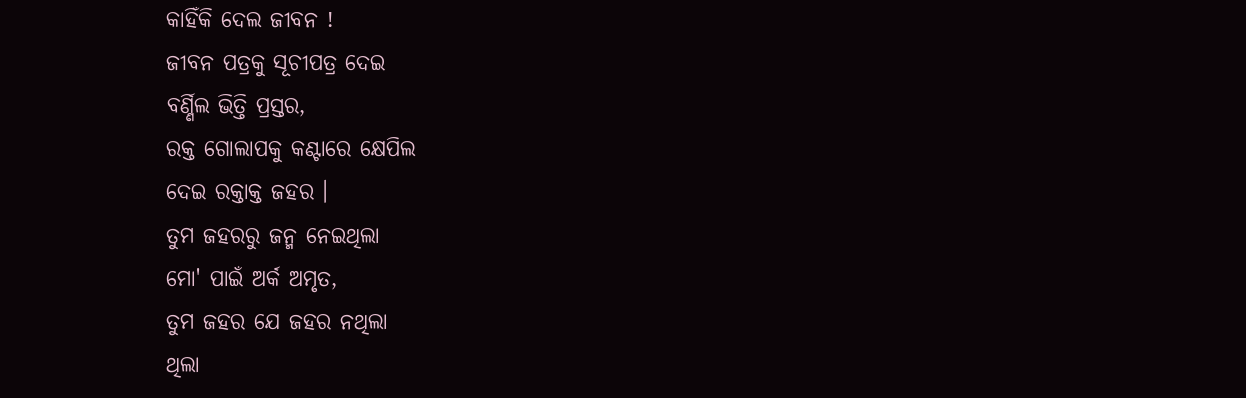କାହିଁକି ଦେଲ ଜୀବନ !
ଜୀବନ ପତ୍ରକୁ ସୂଚୀପତ୍ର ଦେଇ
ବର୍ଣ୍ଣିଲ ଭିତ୍ତି ପ୍ରସ୍ତର,
ରକ୍ତ ଗୋଲାପକୁ କଣ୍ଟାରେ କ୍ଷେପିଲ
ଦେଇ ରକ୍ତାକ୍ତ ଜହର ।
ତୁମ ଜହରରୁ ଜନ୍ମ ନେଇଥିଲା
ମୋ' ପାଇଁ ଅର୍କ ଅମୃତ,
ତୁମ ଜହର ଯେ ଜହର ନଥିଲା
ଥିଲା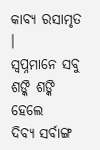କାବ୍ୟ ରସାମୃତ ।
ସ୍ବପ୍ନମାନେ ସବୁ ଶଙ୍କି ଶଙ୍କି ହେଲେ
ଦିବ୍ୟ ସର୍ବାଙ୍ଗ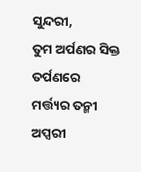ସୁନ୍ଦରୀ,
ତୁମ ଅର୍ପଣର ସିକ୍ତ ତର୍ପଣରେ
ମର୍ତ୍ତ୍ୟର ତନ୍ମୀ ଅପ୍ସରୀ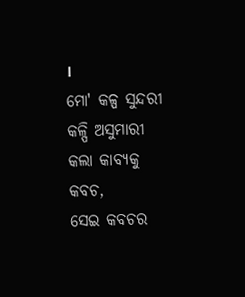।
ମୋ' କଳ୍ପ ସୁନ୍ଦରୀ କଳ୍ପି ଅସୁମାରୀ
କଲା କାବ୍ୟକୁ କବଚ,
ସେଇ କବଚର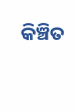କିଞ୍ଚିତ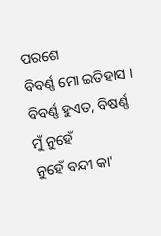ପରଶେ
ବିବର୍ଣ୍ଣ ମୋ ଇତିହାସ ।
ବିବର୍ଣ୍ଣ ହୁଏତ, ବିଷର୍ଣ୍ଣ ମୁଁ ନୁହେଁ
ନୁହେଁ ବନ୍ଦୀ କା'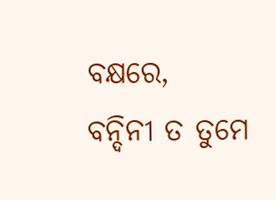ବକ୍ଷରେ,
ବନ୍ଦିନୀ ତ ତୁମେ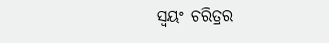ସ୍ୱୟଂ ଚରିତ୍ରର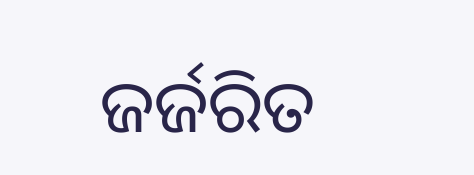ଜର୍ଜରିତ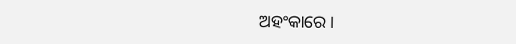ଅହଂକାରେ ।